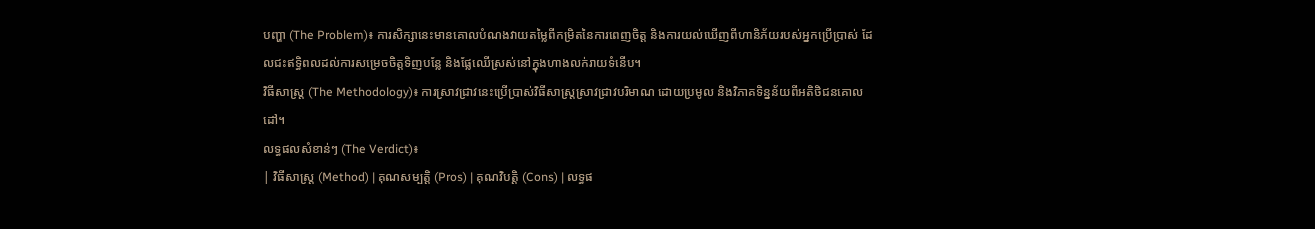បញ្ហា (The Problem)៖ ការសិក្សានេះមានគោលបំណងវាយតម្លៃពីកម្រិតនៃការពេញចិត្ត និងការយល់ឃើញពីហានិភ័យរបស់អ្នកប្រើប្រាស់ ដែលជះឥទ្ធិពលដល់ការសម្រេចចិត្តទិញបន្លែ និងផ្លែឈើស្រស់នៅក្នុងហាងលក់រាយទំនើប។
វិធីសាស្ត្រ (The Methodology)៖ ការស្រាវជ្រាវនេះប្រើប្រាស់វិធីសាស្ត្រស្រាវជ្រាវបរិមាណ ដោយប្រមូល និងវិភាគទិន្នន័យពីអតិថិជនគោលដៅ។
លទ្ធផលសំខាន់ៗ (The Verdict)៖
| វិធីសាស្ត្រ (Method) | គុណសម្បត្តិ (Pros) | គុណវិបត្តិ (Cons) | លទ្ធផ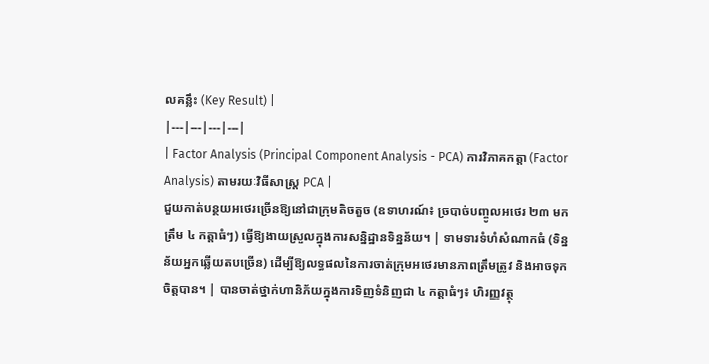លគន្លឹះ (Key Result) |
|---|---|---|---|
| Factor Analysis (Principal Component Analysis - PCA) ការវិភាគកត្តា (Factor Analysis) តាមរយៈវិធីសាស្ត្រ PCA |
ជួយកាត់បន្ថយអថេរច្រើនឱ្យនៅជាក្រុមតិចតួច (ឧទាហរណ៍៖ ច្របាច់បញ្ចូលអថេរ ២៣ មកត្រឹម ៤ កត្តាធំៗ) ធ្វើឱ្យងាយស្រួលក្នុងការសន្និដ្ឋានទិន្នន័យ។ | ទាមទារទំហំសំណាកធំ (ទិន្នន័យអ្នកឆ្លើយតបច្រើន) ដើម្បីឱ្យលទ្ធផលនៃការចាត់ក្រុមអថេរមានភាពត្រឹមត្រូវ និងអាចទុកចិត្តបាន។ | បានចាត់ថ្នាក់ហានិភ័យក្នុងការទិញទំនិញជា ៤ កត្តាធំៗ៖ ហិរញ្ញវត្ថុ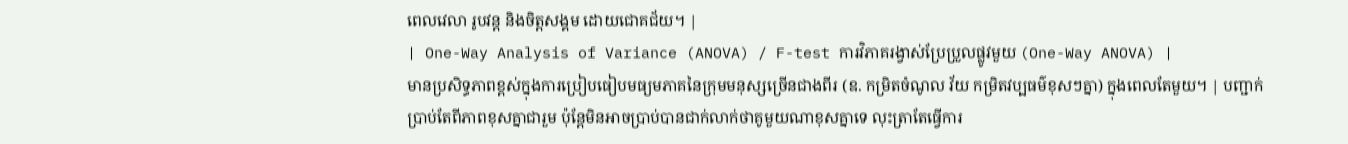ពេលវេលា រូបវន្ត និងចិត្តសង្គម ដោយជោគជ័យ។ |
| One-Way Analysis of Variance (ANOVA) / F-test ការវិភាគរង្វាស់ប្រែប្រួលផ្លូវមួយ (One-Way ANOVA) |
មានប្រសិទ្ធភាពខ្ពស់ក្នុងការប្រៀបធៀបមធ្យមភាគនៃក្រុមមនុស្សច្រើនជាងពីរ (ឧ. កម្រិតចំណូល វ័យ កម្រិតវប្បធម៌ខុសៗគ្នា) ក្នុងពេលតែមួយ។ | បញ្ជាក់ប្រាប់តែពីភាពខុសគ្នាជារួម ប៉ុន្តែមិនអាចប្រាប់បានជាក់លាក់ថាគូមួយណាខុសគ្នាទេ លុះត្រាតែធ្វើការ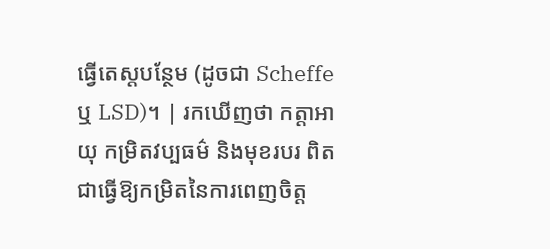ធ្វើតេស្តបន្ថែម (ដូចជា Scheffe ឬ LSD)។ | រកឃើញថា កត្តាអាយុ កម្រិតវប្បធម៌ និងមុខរបរ ពិតជាធ្វើឱ្យកម្រិតនៃការពេញចិត្ត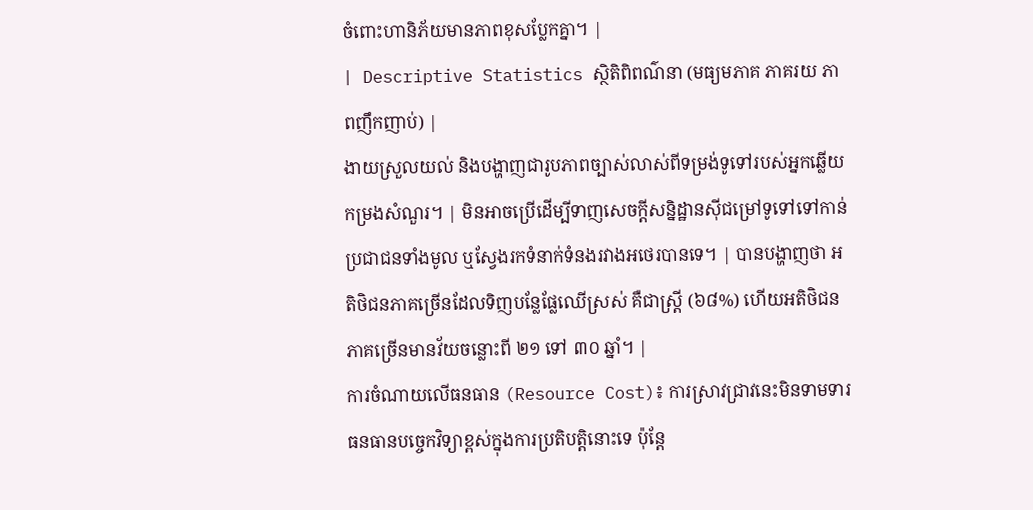ចំពោះហានិភ័យមានភាពខុសប្លែកគ្នា។ |
| Descriptive Statistics ស្ថិតិពិពណ៌នា (មធ្យមភាគ ភាគរយ ភាពញឹកញាប់) |
ងាយស្រួលយល់ និងបង្ហាញជារូបភាពច្បាស់លាស់ពីទម្រង់ទូទៅរបស់អ្នកឆ្លើយកម្រងសំណួរ។ | មិនអាចប្រើដើម្បីទាញសេចក្តីសន្និដ្ឋានស៊ីជម្រៅទូទៅទៅកាន់ប្រជាជនទាំងមូល ឬស្វែងរកទំនាក់ទំនងរវាងអថេរបានទេ។ | បានបង្ហាញថា អតិថិជនភាគច្រើនដែលទិញបន្លែផ្លែឈើស្រស់ គឺជាស្ត្រី (៦៨%) ហើយអតិថិជនភាគច្រើនមានវ័យចន្លោះពី ២១ ទៅ ៣០ ឆ្នាំ។ |
ការចំណាយលើធនធាន (Resource Cost)៖ ការស្រាវជ្រាវនេះមិនទាមទារធនធានបច្ចេកវិទ្យាខ្ពស់ក្នុងការប្រតិបត្តិនោះទេ ប៉ុន្តែ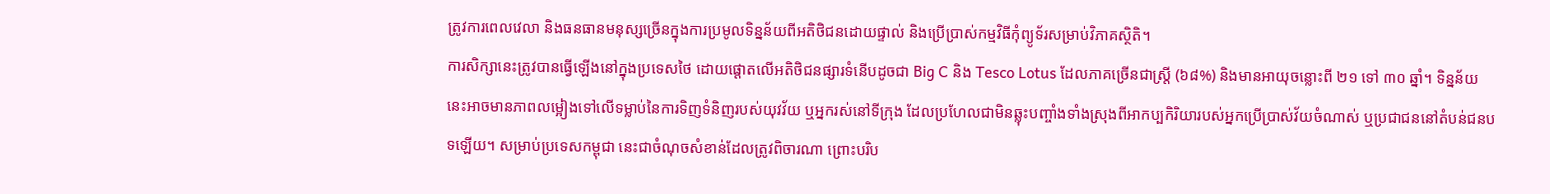ត្រូវការពេលវេលា និងធនធានមនុស្សច្រើនក្នុងការប្រមូលទិន្នន័យពីអតិថិជនដោយផ្ទាល់ និងប្រើប្រាស់កម្មវិធីកុំព្យូទ័រសម្រាប់វិភាគស្ថិតិ។
ការសិក្សានេះត្រូវបានធ្វើឡើងនៅក្នុងប្រទេសថៃ ដោយផ្តោតលើអតិថិជនផ្សារទំនើបដូចជា Big C និង Tesco Lotus ដែលភាគច្រើនជាស្ត្រី (៦៨%) និងមានអាយុចន្លោះពី ២១ ទៅ ៣០ ឆ្នាំ។ ទិន្នន័យនេះអាចមានភាពលម្អៀងទៅលើទម្លាប់នៃការទិញទំនិញរបស់យុវវ័យ ឬអ្នករស់នៅទីក្រុង ដែលប្រហែលជាមិនឆ្លុះបញ្ចាំងទាំងស្រុងពីអាកប្បកិរិយារបស់អ្នកប្រើប្រាស់វ័យចំណាស់ ឬប្រជាជននៅតំបន់ជនបទឡើយ។ សម្រាប់ប្រទេសកម្ពុជា នេះជាចំណុចសំខាន់ដែលត្រូវពិចារណា ព្រោះបរិប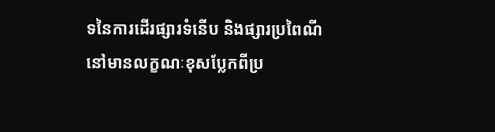ទនៃការដើរផ្សារទំនើប និងផ្សារប្រពៃណីនៅមានលក្ខណៈខុសប្លែកពីប្រ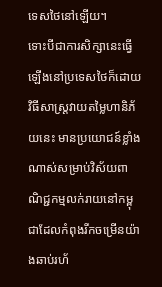ទេសថៃនៅឡើយ។
ទោះបីជាការសិក្សានេះធ្វើឡើងនៅប្រទេសថៃក៏ដោយ វិធីសាស្ត្រវាយតម្លៃហានិភ័យនេះ មានប្រយោជន៍ខ្លាំងណាស់សម្រាប់វិស័យពាណិជ្ជកម្មលក់រាយនៅកម្ពុជាដែលកំពុងរីកចម្រើនយ៉ាងឆាប់រហ័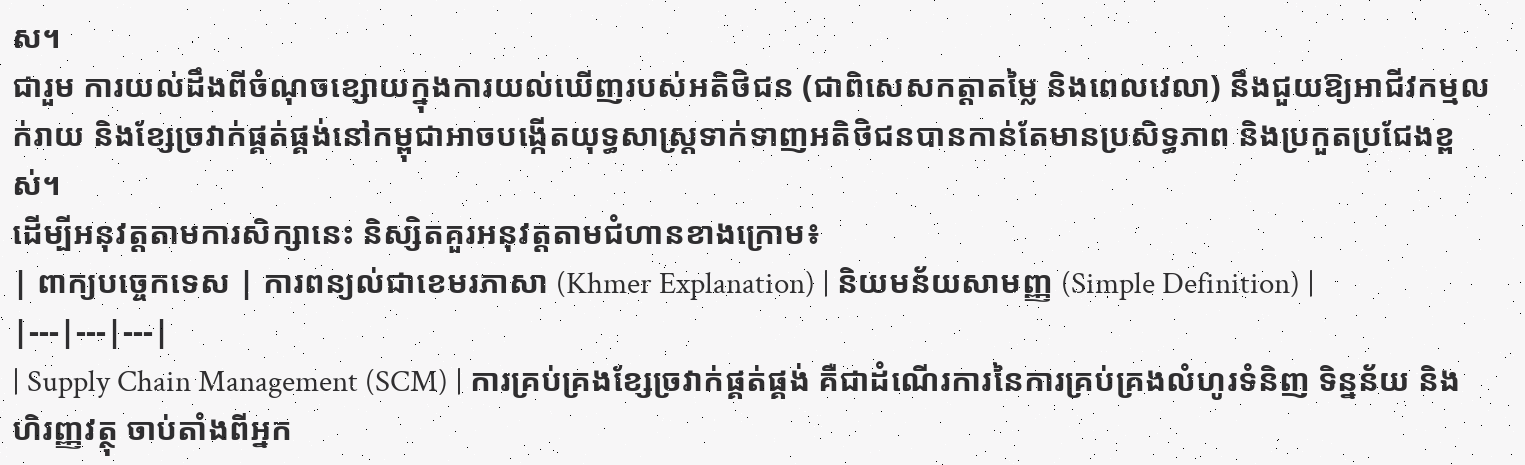ស។
ជារួម ការយល់ដឹងពីចំណុចខ្សោយក្នុងការយល់ឃើញរបស់អតិថិជន (ជាពិសេសកត្តាតម្លៃ និងពេលវេលា) នឹងជួយឱ្យអាជីវកម្មលក់រាយ និងខ្សែច្រវាក់ផ្គត់ផ្គង់នៅកម្ពុជាអាចបង្កើតយុទ្ធសាស្ត្រទាក់ទាញអតិថិជនបានកាន់តែមានប្រសិទ្ធភាព និងប្រកួតប្រជែងខ្ពស់។
ដើម្បីអនុវត្តតាមការសិក្សានេះ និស្សិតគួរអនុវត្តតាមជំហានខាងក្រោម៖
| ពាក្យបច្ចេកទេស | ការពន្យល់ជាខេមរភាសា (Khmer Explanation) | និយមន័យសាមញ្ញ (Simple Definition) |
|---|---|---|
| Supply Chain Management (SCM) | ការគ្រប់គ្រងខ្សែច្រវាក់ផ្គត់ផ្គង់ គឺជាដំណើរការនៃការគ្រប់គ្រងលំហូរទំនិញ ទិន្នន័យ និងហិរញ្ញវត្ថុ ចាប់តាំងពីអ្នក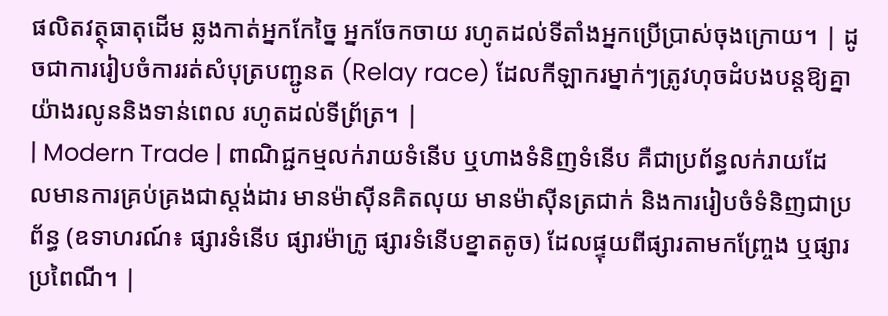ផលិតវត្ថុធាតុដើម ឆ្លងកាត់អ្នកកែច្នៃ អ្នកចែកចាយ រហូតដល់ទីតាំងអ្នកប្រើប្រាស់ចុងក្រោយ។ | ដូចជាការរៀបចំការរត់សំបុត្របញ្ជូនត (Relay race) ដែលកីឡាករម្នាក់ៗត្រូវហុចដំបងបន្តឱ្យគ្នាយ៉ាងរលូននិងទាន់ពេល រហូតដល់ទីព្រ័ត្រ។ |
| Modern Trade | ពាណិជ្ជកម្មលក់រាយទំនើប ឬហាងទំនិញទំនើប គឺជាប្រព័ន្ធលក់រាយដែលមានការគ្រប់គ្រងជាស្តង់ដារ មានម៉ាស៊ីនគិតលុយ មានម៉ាស៊ីនត្រជាក់ និងការរៀបចំទំនិញជាប្រព័ន្ធ (ឧទាហរណ៍៖ ផ្សារទំនើប ផ្សារម៉ាក្រូ ផ្សារទំនើបខ្នាតតូច) ដែលផ្ទុយពីផ្សារតាមកញ្ច្រែង ឬផ្សារប្រពៃណី។ |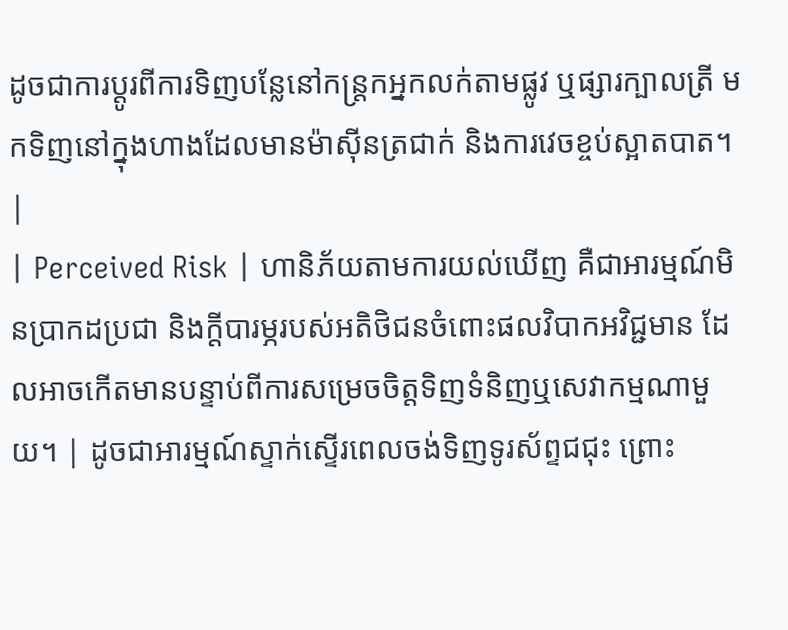ដូចជាការប្តូរពីការទិញបន្លែនៅកន្ត្រកអ្នកលក់តាមផ្លូវ ឬផ្សារក្បាលត្រី មកទិញនៅក្នុងហាងដែលមានម៉ាស៊ីនត្រជាក់ និងការវេចខ្ចប់ស្អាតបាត។ |
| Perceived Risk | ហានិភ័យតាមការយល់ឃើញ គឺជាអារម្មណ៍មិនប្រាកដប្រជា និងក្តីបារម្ភរបស់អតិថិជនចំពោះផលវិបាកអវិជ្ជមាន ដែលអាចកើតមានបន្ទាប់ពីការសម្រេចចិត្តទិញទំនិញឬសេវាកម្មណាមួយ។ | ដូចជាអារម្មណ៍ស្ទាក់ស្ទើរពេលចង់ទិញទូរស័ព្ទជជុះ ព្រោះ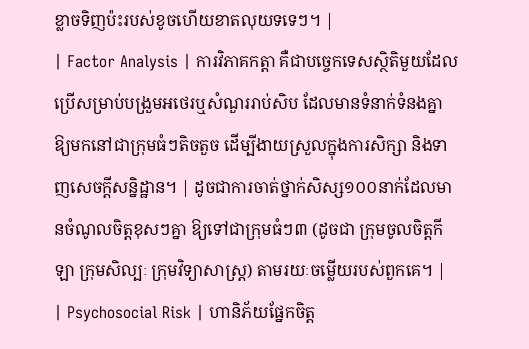ខ្លាចទិញប៉ះរបស់ខូចហើយខាតលុយទទេៗ។ |
| Factor Analysis | ការវិភាគកត្តា គឺជាបច្ចេកទេសស្ថិតិមួយដែលប្រើសម្រាប់បង្រួមអថេរឬសំណួររាប់សិប ដែលមានទំនាក់ទំនងគ្នា ឱ្យមកនៅជាក្រុមធំៗតិចតួច ដើម្បីងាយស្រួលក្នុងការសិក្សា និងទាញសេចក្តីសន្និដ្ឋាន។ | ដូចជាការចាត់ថ្នាក់សិស្ស១០០នាក់ដែលមានចំណូលចិត្តខុសៗគ្នា ឱ្យទៅជាក្រុមធំៗ៣ (ដូចជា ក្រុមចូលចិត្តកីឡា ក្រុមសិល្បៈ ក្រុមវិទ្យាសាស្ត្រ) តាមរយៈចម្លើយរបស់ពួកគេ។ |
| Psychosocial Risk | ហានិភ័យផ្នែកចិត្ត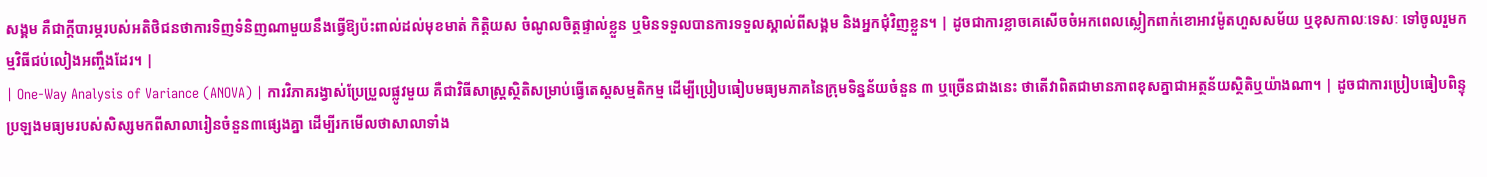សង្គម គឺជាក្តីបារម្ភរបស់អតិថិជនថាការទិញទំនិញណាមួយនឹងធ្វើឱ្យប៉ះពាល់ដល់មុខមាត់ កិត្តិយស ចំណូលចិត្តផ្ទាល់ខ្លួន ឬមិនទទួលបានការទទួលស្គាល់ពីសង្គម និងអ្នកជុំវិញខ្លួន។ | ដូចជាការខ្លាចគេសើចចំអកពេលស្លៀកពាក់ខោអាវម៉ូតហួសសម័យ ឬខុសកាលៈទេសៈ ទៅចូលរួមកម្មវិធីជប់លៀងអញ្ចឹងដែរ។ |
| One-Way Analysis of Variance (ANOVA) | ការវិភាគរង្វាស់ប្រែប្រួលផ្លូវមួយ គឺជាវិធីសាស្ត្រស្ថិតិសម្រាប់ធ្វើតេស្តសម្មតិកម្ម ដើម្បីប្រៀបធៀបមធ្យមភាគនៃក្រុមទិន្នន័យចំនួន ៣ ឬច្រើនជាងនេះ ថាតើវាពិតជាមានភាពខុសគ្នាជាអត្ថន័យស្ថិតិឬយ៉ាងណា។ | ដូចជាការប្រៀបធៀបពិន្ទុប្រឡងមធ្យមរបស់សិស្សមកពីសាលារៀនចំនួន៣ផ្សេងគ្នា ដើម្បីរកមើលថាសាលាទាំង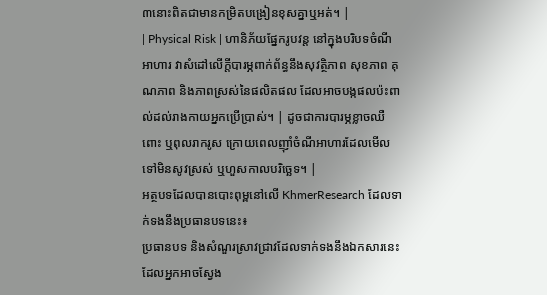៣នោះពិតជាមានកម្រិតបង្រៀនខុសគ្នាឬអត់។ |
| Physical Risk | ហានិភ័យផ្នែករូបវន្ត នៅក្នុងបរិបទចំណីអាហារ វាសំដៅលើក្តីបារម្ភពាក់ព័ន្ធនឹងសុវត្ថិភាព សុខភាព គុណភាព និងភាពស្រស់នៃផលិតផល ដែលអាចបង្កផលប៉ះពាល់ដល់រាងកាយអ្នកប្រើប្រាស់។ | ដូចជាការបារម្ភខ្លាចឈឺពោះ ឬពុលរាករូស ក្រោយពេលញ៉ាំចំណីអាហារដែលមើលទៅមិនសូវស្រស់ ឬហួសកាលបរិច្ឆេទ។ |
អត្ថបទដែលបានបោះពុម្ពនៅលើ KhmerResearch ដែលទាក់ទងនឹងប្រធានបទនេះ៖
ប្រធានបទ និងសំណួរស្រាវជ្រាវដែលទាក់ទងនឹងឯកសារនេះ ដែលអ្នកអាចស្វែង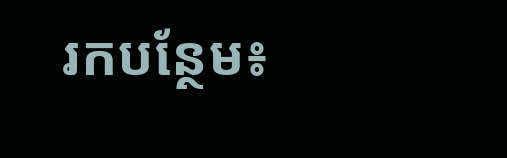រកបន្ថែម៖